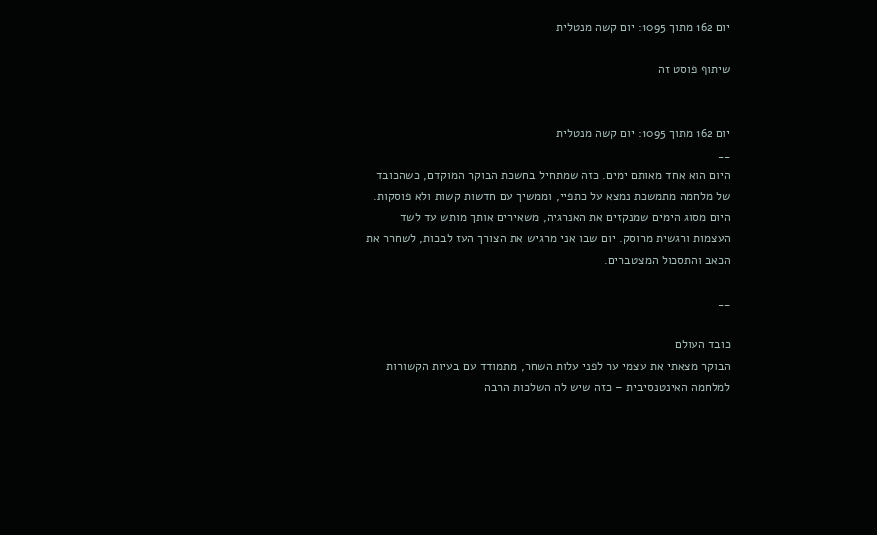יום 162 מתוך 1095: יום קשה מנטלית

שיתוף פוסט זה


יום 162 מתוך 1095: יום קשה מנטלית
__
היום הוא אחד מאותם ימים. כזה שמתחיל בחשכת הבוקר המוקדם, כשהכובד של מלחמה מתמשכת נמצא על כתפיי, וממשיך עם חדשות קשות ולא פוסקות. היום מסוג הימים שמנקזים את האנרגיה, משאירים אותך מותש עד לשד העצמות ורגשית מרוסק. יום שבו אני מרגיש את הצורך העז לבכות, לשחרר את הכאב והתסכול המצטברים.

__

כובד העולם
הבוקר מצאתי את עצמי ער לפני עלות השחר, מתמודד עם בעיות הקשורות למלחמה האינטנסיבית – כזה שיש לה השלכות הרבה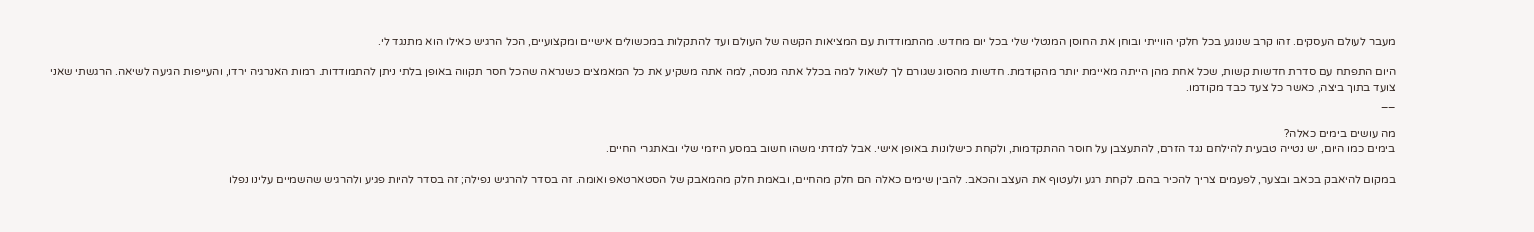מעבר לעולם העסקים. זהו קרב שנוגע בכל חלקי הווייתי ובוחן את החוסן המנטלי שלי בכל יום מחדש. מהתמודדות עם המציאות הקשה של העולם ועד להתקלות במכשולים אישיים ומקצועיים, הכל הרגיש כאילו הוא מתנגד לי.

היום התפתח עם סדרת חדשות קשות, שכל אחת מהן הייתה מאיימת יותר מהקודמת. חדשות מהסוג שגורם לך לשאול למה בכלל אתה מנסה, למה אתה משקיע את כל המאמצים כשנראה שהכל חסר תקווה באופן בלתי ניתן להתמודדות. רמות האנרגיה ירדו, והעייפות הגיעה לשיאה. הרגשתי שאני צועד בתוך ביצה, כאשר כל צעד כבד מקודמו.
__

מה עושים בימים כאלה?
בימים כמו היום, יש נטייה טבעית להילחם נגד הזרם, להתעצבן על חוסר ההתקדמות, ולקחת כישלונות באופן אישי. אבל למדתי משהו חשוב במסע היזמי שלי ובאתגרי החיים.

במקום להיאבק בכאב ובצער, לפעמים צריך להכיר בהם. לקחת רגע ולעטוף את העצב והכאב. להבין שימים כאלה הם חלק מהחיים, ובאמת חלק מהמאבק של הסטארטאפ ואומה. זה בסדר להרגיש נפילה; זה בסדר להיות פגיע ולהרגיש שהשמיים עלינו נפלו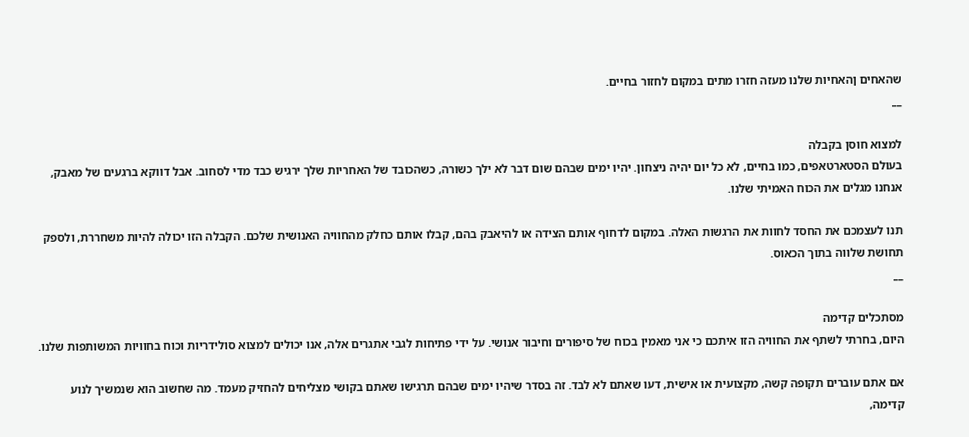שהאחים ןהאחיות שלנו מעזה חזרו מתים במקום לחזור בחיים.
__

למצוא חוסן בקבלה
בעולם הסטארטאפים, כמו בחיים, לא כל יום יהיה ניצחון. יהיו ימים שבהם שום דבר לא ילך כשורה, כשהכובד של האחריות שלך ירגיש כבד מדי לסחוב. אבל דווקא ברגעים של מאבק, אנחנו מגלים את הכוח האמיתי שלנו.

תנו לעצמכם את החסד לחוות את הרגשות האלה. במקום לדחוף אותם הצידה או להיאבק בהם, קבלו אותם כחלק מהחוויה האנושית שלכם. הקבלה הזו יכולה להיות משחררת, ולספק תחושת שלווה בתוך הכאוס.
__

מסתכלים קדימה
היום, בחרתי לשתף את החוויה הזו איתכם כי אני מאמין בכוח של סיפורים וחיבור אנושי. על ידי פתיחות לגבי אתגרים אלה, אנו יכולים למצוא סולידריות וכוח בחוויות המשותפות שלנו.

אם אתם עוברים תקופה קשה, מקצועית או אישית, דעו שאתם לא לבד. זה בסדר שיהיו ימים שבהם תרגישו שאתם בקושי מצליחים להחזיק מעמד. מה שחשוב הוא שנמשיך לנוע קדימה,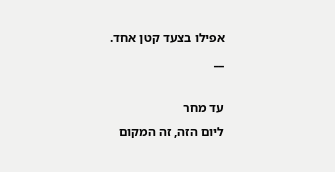אפילו בצעד קטן אחד.
__

עד מחר
ליום הזה, זה המקום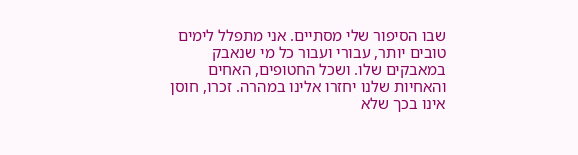שבו הסיפור שלי מסתיים. אני מתפלל לימים טובים יותר, עבורי ועבור כל מי שנאבק במאבקים שלו. ושכל החטופים, האחים והאחיות שלנו יחזרו אלינו במהרה. זכרו, חוסן אינו בכך שלא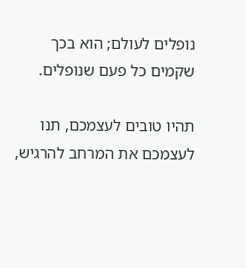נופלים לעולם; הוא בכך שקמים כל פעם שנופלים.

תהיו טובים לעצמכם, תנו לעצמכם את המרחב להרגיש,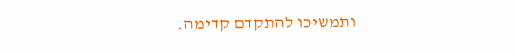ותמשיכו להתקדם קדימה.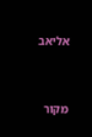אליאב


מקור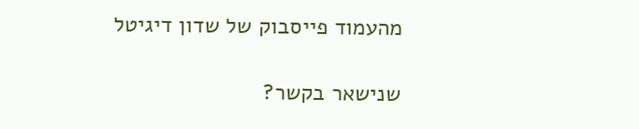מהעמוד פייסבוק של שדון דיגיטל

שנישאר בקשר?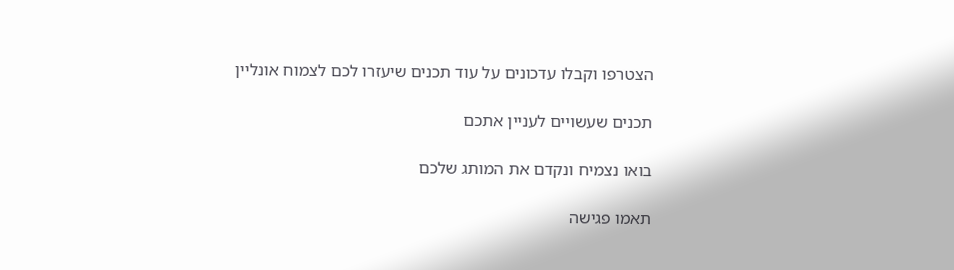הצטרפו וקבלו עדכונים על עוד תכנים שיעזרו לכם לצמוח אונליין

תכנים שעשויים לעניין אתכם

בואו נצמיח ונקדם את המותג שלכם

תאמו פגישה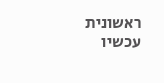ראשונית עכשיו